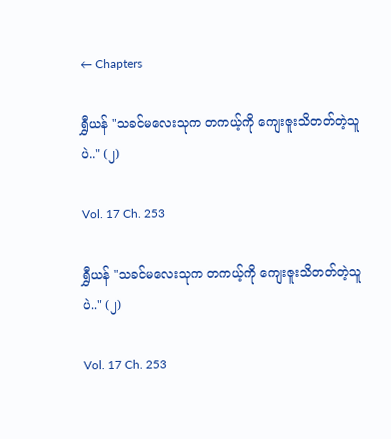← Chapters

ရွှီယန် "သခင်မလေးသုက တကယ့်ကို ကျေးဇူးသိတတ်တဲ့သူပဲ.." (၂)

Vol. 17 Ch. 253

ရွှီယန် "သခင်မလေးသုက တကယ့်ကို ကျေးဇူးသိတတ်တဲ့သူပဲ.." (၂)

Vol. 17 Ch. 253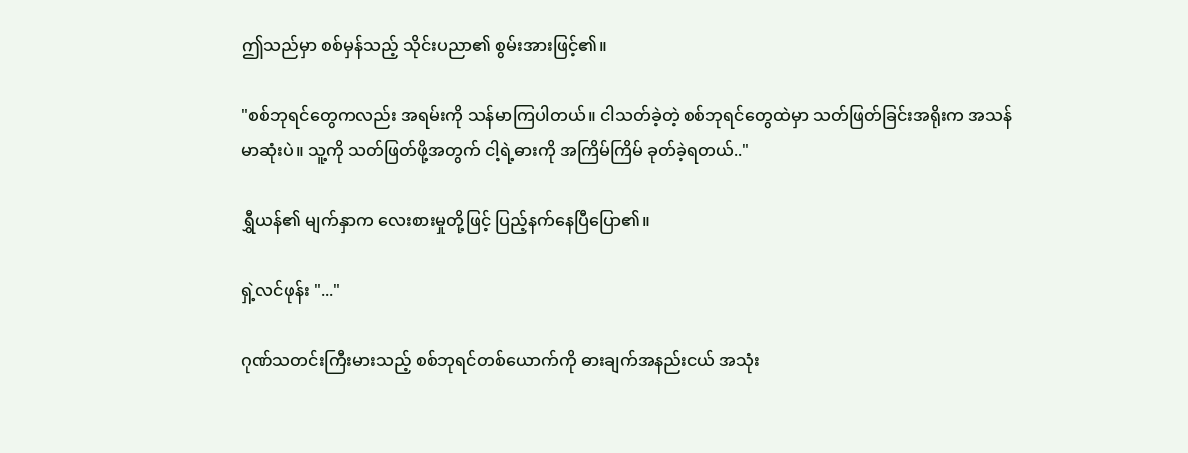ဤသည်မှာ စစ်မှန်သည့် သိုင်းပညာ၏ စွမ်းအားဖြင့်၏။

"စစ်ဘုရင်တွေကလည်း အရမ်းကို သန်မာကြပါတယ်။ ငါသတ်ခဲ့တဲ့ စစ်ဘုရင်တွေထဲမှာ သတ်ဖြတ်ခြင်းအရိုးက အသန်မာဆုံးပဲ။ သူ့ကို သတ်ဖြတ်ဖို့အတွက် ငါ့ရဲ့ဓားကို အကြိမ်ကြိမ် ခုတ်ခဲ့ရတယ်.."

ရွှီယန်၏ မျက်နှာက လေးစားမှုတို့ဖြင့် ပြည့်နက်နေပြီပြော၏။

ရှဲ့လင်ဖုန်း "..."

ဂုဏ်သတင်းကြီးမားသည့် စစ်ဘုရင်တစ်ယောက်ကို ဓားချက်အနည်းငယ် အသုံး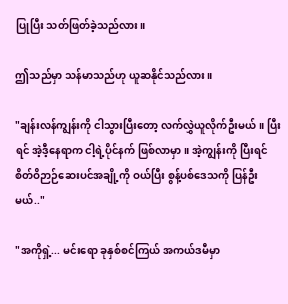ပြုပြီး သတ်ဖြတ်ခဲ့သည်လား။

ဤသည်မှာ သန်မာသည်ဟု ယူဆနိုင်သည်လား။

"ချန်းလန်ကျွန်းကို ငါသွားပြီးတော့ လက်လွှဲယူလိုက်ဦးမယ်။ ပြီးရင် အဲ့ဒီ့နေရာက ငါ့ရဲ့ပိုင်နက် ဖြစ်လာမှာ။ အဲ့ကျွန်းကို ပြီးရင် စိတ်ဝိဉာဉ်ဆေးပင်အချို့ကို ဝယ်ပြီး စွန့်ပစ်ဒေသကို ပြန်ဦးမယ်.."

"အကိုရှဲ့... မင်းရော ခုနှစ်စင်ကြယ် အကယ်ဒမီမှာ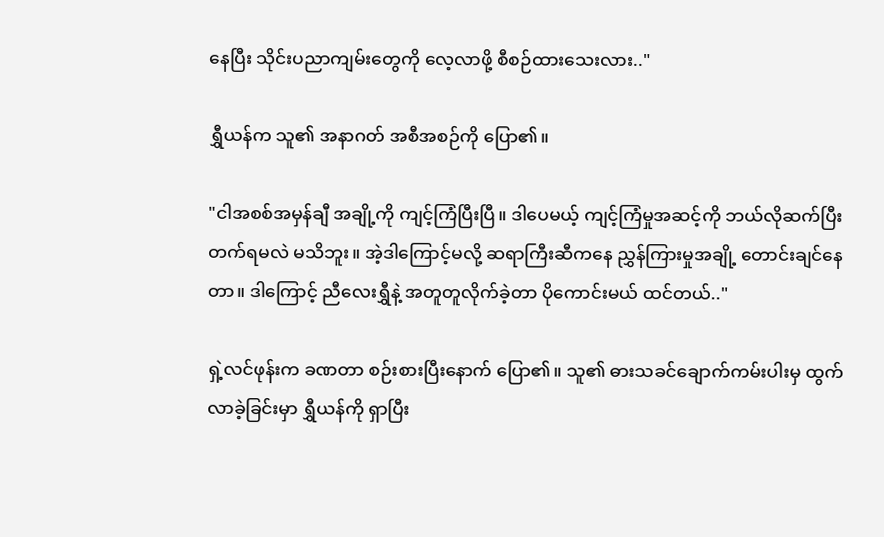နေပြီး သိုင်းပညာကျမ်းတွေကို လေ့လာဖို့ စီစဉ်ထားသေးလား.."

ရွှီယန်က သူ၏ အနာဂတ် အစီအစဉ်ကို ပြော၏။

"ငါအစစ်အမှန်ချီ အချို့ကို ကျင့်ကြံပြီးပြီ။ ဒါပေမယ့် ကျင့်ကြံမှုအဆင့်ကို ဘယ်လိုဆက်ပြီး တက်ရမလဲ မသိဘူး။ အဲ့ဒါကြောင့်မလို့ ဆရာကြီးဆီကနေ ညွှန်ကြားမှုအချို့ တောင်းချင်နေတာ။ ဒါကြောင့် ညီလေးရွှီနဲ့ အတူတူလိုက်ခဲ့တာ ပိုကောင်းမယ် ထင်တယ်.."

ရှဲ့လင်ဖုန်းက ခဏတာ စဉ်းစားပြီးနောက် ပြော၏။ သူ၏ ဓားသခင်ချောက်ကမ်းပါးမှ ထွက်လာခဲ့ခြင်းမှာ ရွှီယန်ကို ရှာပြီး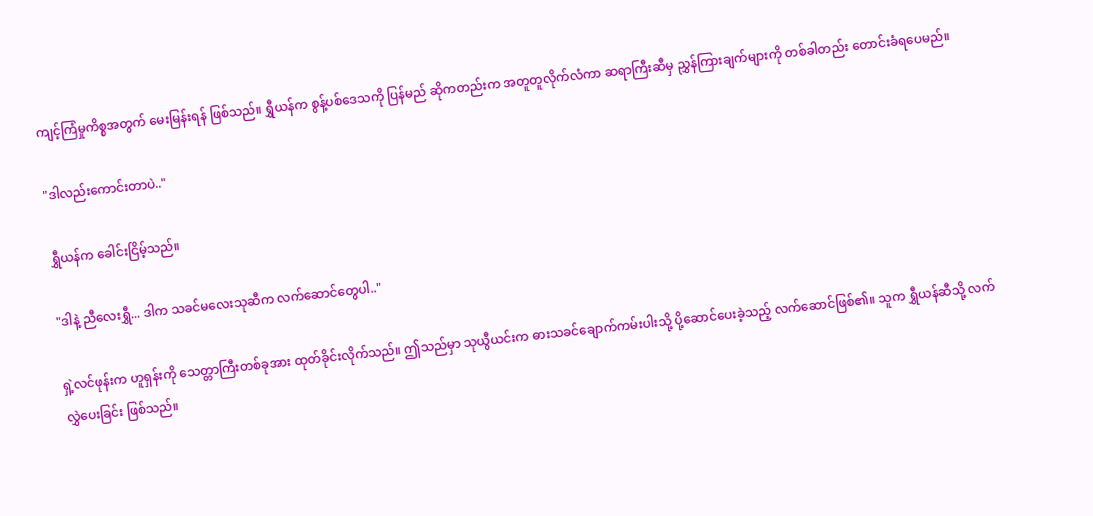ကျင့်ကြံမှုကိစ္စအတွက် မေးမြန်းရန် ဖြစ်သည်။ ရွှီယန်က စွန့်ပစ်ဒေသကို ပြန်မည် ဆိုကတည်းက အတူတူလိုက်လံကာ ဆရာကြီးဆီမှ ညွှန်ကြားချက်များကို တစ်ခါတည်း တောင်းခံရပေမည်။

"ဒါလည်းကောင်းတာပဲ.."

ရွှီယန်က ခေါင်းငြိမ့်သည်။

"ဒါနဲ့ ညီလေးရွှီ... ဒါက သခင်မလေးသုဆီက လက်ဆောင်တွေပါ.."

ရှဲ့လင်ဖုန်းက ဟူရှန်းကို သေတ္တာကြီးတစ်ခုအား ထုတ်ခိုင်းလိုက်သည်။ ဤသည်မှာ သုယွီယင်းက ဓားသခင်ချောက်ကမ်းပါးသို့ ပို့ဆောင်ပေးခဲ့သည့် လက်ဆောင်ဖြစ်၏။ သူက ရွှီယန်ဆီသို့ လက်လွှဲပေးခြင်း ဖြစ်သည်။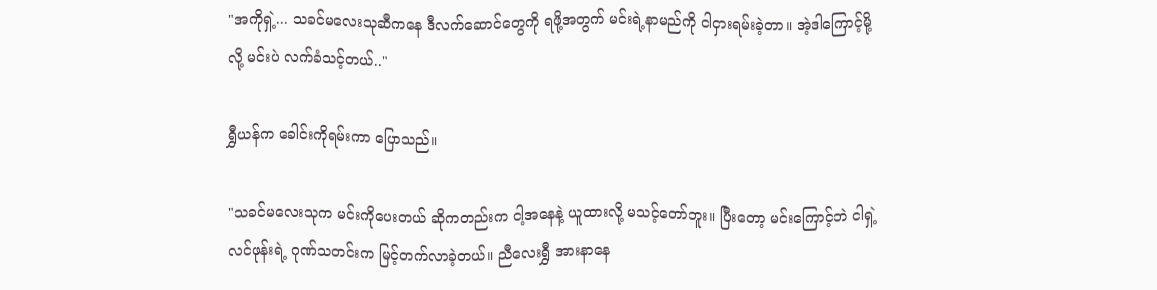"အကိုရှဲ့... သခင်မလေးသုဆီကနေ ဒီလက်ဆောင်တွေကို ရဖို့အတွက် မင်းရဲ့နာမည်ကို ငါငှားရမ်းခဲ့တာ။ အဲ့ဒါကြောင့်မို့လို့ မင်းပဲ လက်ခံသင့်တယ်.."

ရွှီယန်က ခေါင်းကိုရမ်းကာ ပြောသည်။

"သခင်မလေးသုက မင်းကိုပေးတယ် ဆိုကတည်းက ငါ့အနေနဲ့ ယူထားလို့ မသင့်တော်ဘူး။ ပြီးတော့ မင်းကြောင့်ဘဲ ငါရှဲ့လင်ဖုန်းရဲ့ ဂုဏ်သတင်းက မြင့်တက်လာခဲ့တယ်။ ညီလေးရွှီ အားနာနေ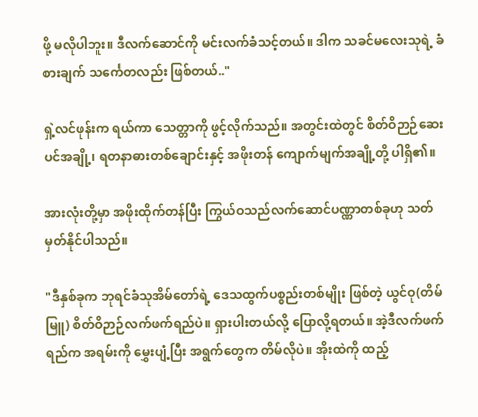ဖို့ မလိုပါဘူး။ ဒီလက်ဆောင်ကို မင်းလက်ခံသင့်တယ်။ ဒါက သခင်မလေးသုရဲ့ ခံစားချက် သင်္ကေတလည်း ဖြစ်တယ်.."

ရှဲ့လင်ဖုန်းက ရယ်ကာ သေတ္တာကို ဖွင့်လိုက်သည်။ အတွင်းထဲတွင် စိတ်ဝိဉာဉ်ဆေးပင်အချို့၊ ရတနာဓားတစ်ချောင်းနှင့် အဖိုးတန် ကျောက်မျက်အချို့တို့ ပါရှိ၏။

အားလုံးတို့မှာ အဖိုးထိုက်တန်ပြီး ကြွယ်ဝသည်လက်ဆောင်ပဏ္ဏာတစ်ခုဟု သတ်မှတ်နိုင်ပါသည်။

"ဒီနှစ်ခုက ဘုရင်ခံသုအိမ်တော်ရဲ့ ဒေသထွက်ပစ္စည်းတစ်မျိုး ဖြစ်တဲ့ ယွင်ဝု(တိမ်မြူ) စိတ်ဝိဉာဉ်လက်ဖက်ရည်ပဲ။ ရှားပါးတယ်လို့ ပြောလို့ရတယ်။ အဲ့ဒီလက်ဖက်ရည်က အရမ်းကို မွှေးပျံ့ပြီး အရွက်တွေက တိမ်လိုပဲ။ အိုးထဲကို ထည့်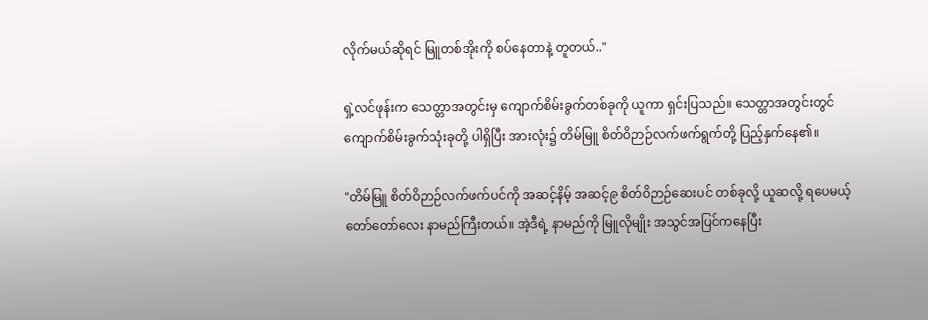လိုက်မယ်ဆိုရင် မြူတစ်အိုးကို စပ်နေတာနဲ့ တူတယ်.."

ရှဲ့လင်ဖုန်းက သေတ္တာအတွင်းမှ ကျောက်စိမ်းခွက်တစ်ခုကို ယူကာ ရှင်းပြသည်။ သေတ္တာအတွင်းတွင် ကျောက်စိမ်းခွက်သုံးခုတို့ ပါရှိပြီး အားလုံး၌ တိမ်မြူ စိတ်ဝိဉာဉ်လက်ဖက်ရွက်တို့ ပြည့်နှက်နေ၏။

"တိမ်မြူ စိတ်ဝိဉာဉ်လက်ဖက်ပင်ကို အဆင့်နိမ့် အဆင့်၉ စိတ်ဝိဉာဉ်ဆေးပင် တစ်ခုလို့ ယူဆလို့ ရပေမယ့် တော်တော်လေး နာမည်ကြီးတယ်။ အဲ့ဒီရဲ့ နာမည်ကို မြူလိုမျိုး အသွင်အပြင်ကနေပြီး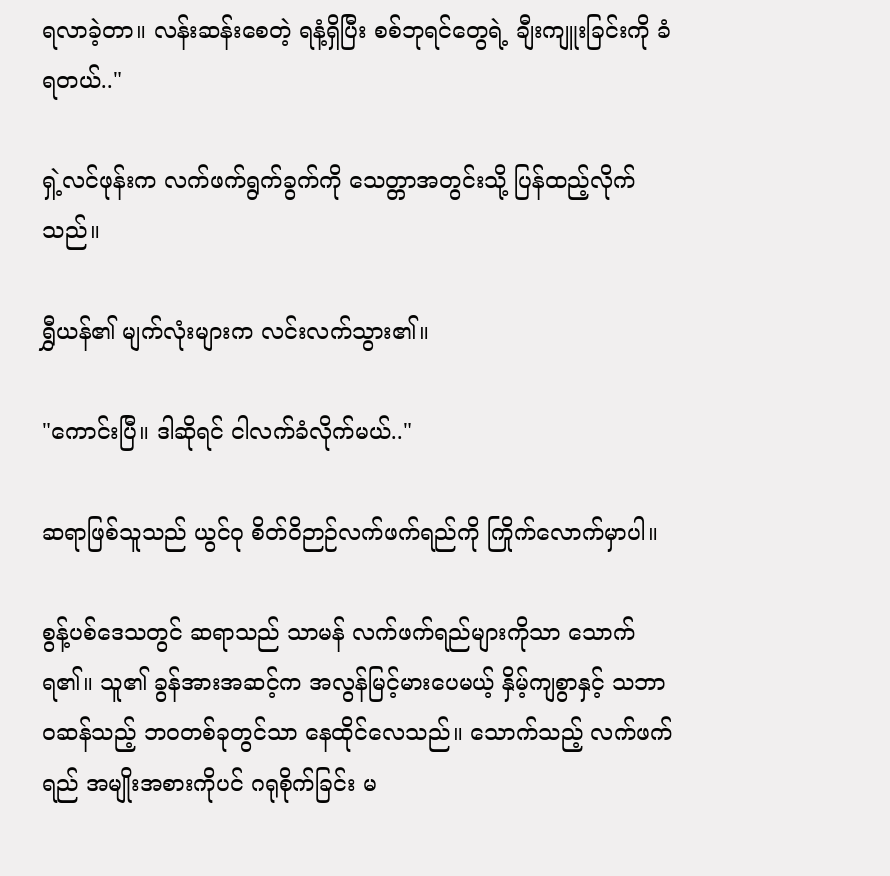ရလာခဲ့တာ။ လန်းဆန်းစေတဲ့ ရနံ့ရှိပြီး စစ်ဘုရင်တွေရဲ့ ချီးကျူးခြင်းကို ခံရတယ်.."

ရှဲ့လင်ဖုန်းက လက်ဖက်ရွက်ခွက်ကို သေတ္တာအတွင်းသို့ ပြန်ထည့်လိုက်သည်။

ရွှီယန်၏ မျက်လုံးများက လင်းလက်သွား၏။

"ကောင်းပြီ။ ဒါဆိုရင် ငါလက်ခံလိုက်မယ်.."

ဆရာဖြစ်သူသည် ယွင်ဝု စိတ်ဝိဉာဉ်လက်ဖက်ရည်ကို ကြိုက်လောက်မှာပါ။

စွန့်ပစ်ဒေသတွင် ဆရာသည် သာမန် လက်ဖက်ရည်များကိုသာ သောက်ရ၏။ သူ၏ ခွန်အားအဆင့်က အလွန်မြင့်မားပေမယ့် နှိမ့်ကျစွာနှင့် သဘာဝဆန်သည့် ဘဝတစ်ခုတွင်သာ နေထိုင်လေသည်။ သောက်သည့် လက်ဖက်ရည် အမျိုးအစားကိုပင် ဂရုစိုက်ခြင်း မ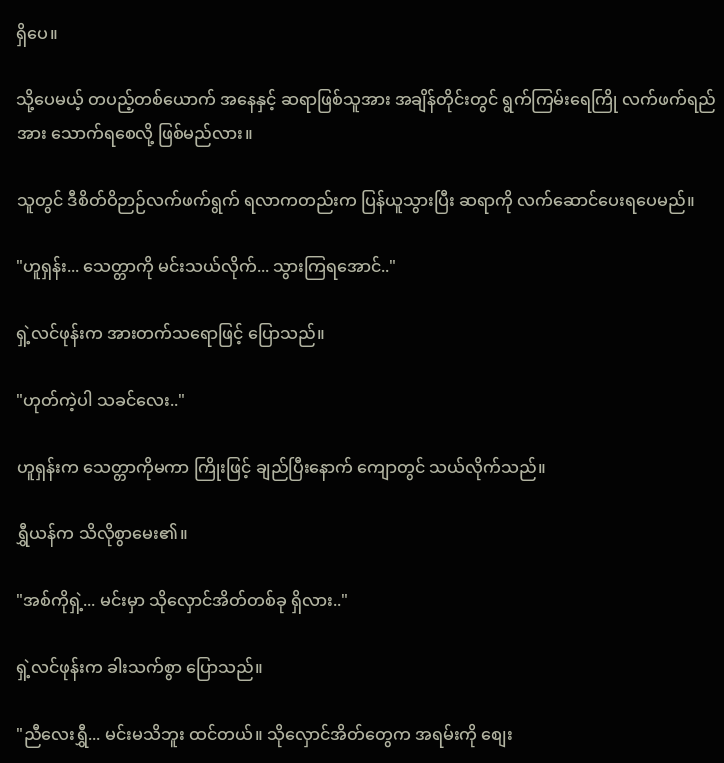ရှိပေ။

သို့ပေမယ့် တပည့်တစ်ယောက် အနေနှင့် ဆရာဖြစ်သူအား အချိန်တိုင်းတွင် ရွက်ကြမ်းရေကြို လက်ဖက်ရည်အား သောက်ရစေလို့ ဖြစ်မည်လား။

သူတွင် ဒီစိတ်ဝိဉာဉ်လက်ဖက်ရွက် ရလာကတည်းက ပြန်ယူသွားပြီး ဆရာကို လက်ဆောင်ပေးရပေမည်။

"ဟူရှန်း... သေတ္တာကို မင်းသယ်လိုက်... သွားကြရအောင်.."

ရှဲ့လင်ဖုန်းက အားတက်သရောဖြင့် ပြောသည်။

"ဟုတ်ကဲ့ပါ သခင်လေး.."

ဟူရှန်းက သေတ္တာကိုမကာ ကြိုးဖြင့် ချည်ပြီးနောက် ကျောတွင် သယ်လိုက်သည်။

ရွှီယန်က သိလိုစွာမေး၏။

"အစ်ကိုရှဲ့... မင်းမှာ သိုလှောင်အိတ်တစ်ခု ရှိလား.."

ရှဲ့လင်ဖုန်းက ခါးသက်စွာ ပြောသည်။

"ညီလေးရွှီ... မင်းမသိဘူး ထင်တယ်။ သိုလှောင်အိတ်တွေက အရမ်းကို စျေး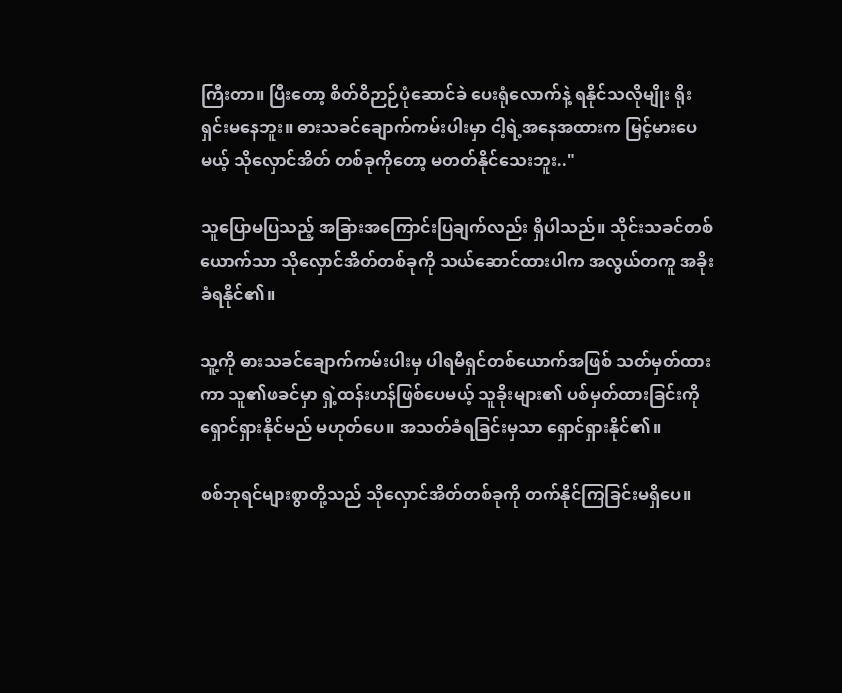ကြီးတာ။ ပြီးတော့ စိတ်ဝိဉာဉ်ပုံဆောင်ခဲ ပေးရုံလောက်နဲ့ ရနိုင်သလိုမျိုး ရိုးရှင်းမနေဘူး။ ဓားသခင်ချောက်ကမ်းပါးမှာ ငါ့ရဲ့အနေအထားက မြင့်မားပေမယ့် သိုလှောင်အိတ် တစ်ခုကိုတော့ မတတ်နိုင်သေးဘူး.."

သူပြောမပြသည့် အခြားအကြောင်းပြချက်လည်း ရှိပါသည်။ သိုင်းသခင်တစ်ယောက်သာ သိုလှောင်အိတ်တစ်ခုကို သယ်ဆောင်ထားပါက အလွယ်တကူ အခိုးခံရနိုင်၏။

သူ့ကို ဓားသခင်ချောက်ကမ်းပါးမှ ပါရမီရှင်တစ်ယောက်အဖြစ် သတ်မှတ်ထားကာ သူ၏ဖခင်မှာ ရှဲ့ထန်းဟန်ဖြစ်ပေမယ့် သူခိုးများ၏ ပစ်မှတ်ထားခြင်းကို ရှောင်ရှားနိုင်မည် မဟုတ်ပေ။ အသတ်ခံရခြင်းမှသာ ရှောင်ရှားနိုင်၏။

စစ်ဘုရင်များစွာတို့သည် သိုလှောင်အိတ်တစ်ခုကို တက်နိုင်ကြခြင်းမရှိပေ။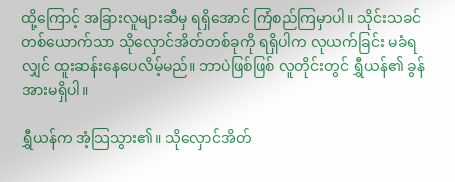ထို့ကြောင့် အခြားလူများဆီမှ ရရှိအောင် ကြံစည်ကြမှာပါ။ သိုင်းသခင်တစ်ယောက်သာ သိုလှောင်အိတ်တစ်ခုကို ရရှိပါက လုယက်ခြင်း မခံရလျှင် ထူးဆန်းနေပေလိမ့်မည်။ ဘာပဲဖြစ်ဖြစ် လူတိုင်းတွင် ရွှီယန်၏ ခွန်အားမရှိပါ။

ရွှီယန်က အံ့သြသွား၏။ သိုလှောင်အိတ်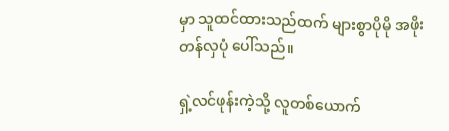မှာ သူထင်ထားသည်ထက် များစွာပိုမို အဖိုးတန်လှပုံ ပေါ်သည်။

ရှဲ့လင်ဖုန်းကဲ့သို့ လူတစ်ယောက်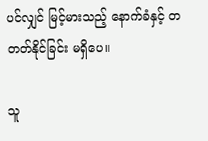ပင်လျှင် မြင့်မားသည့် နောက်ခံနှင့် တတတ်နိုင်ခြင်း မရှိပေ။

သူ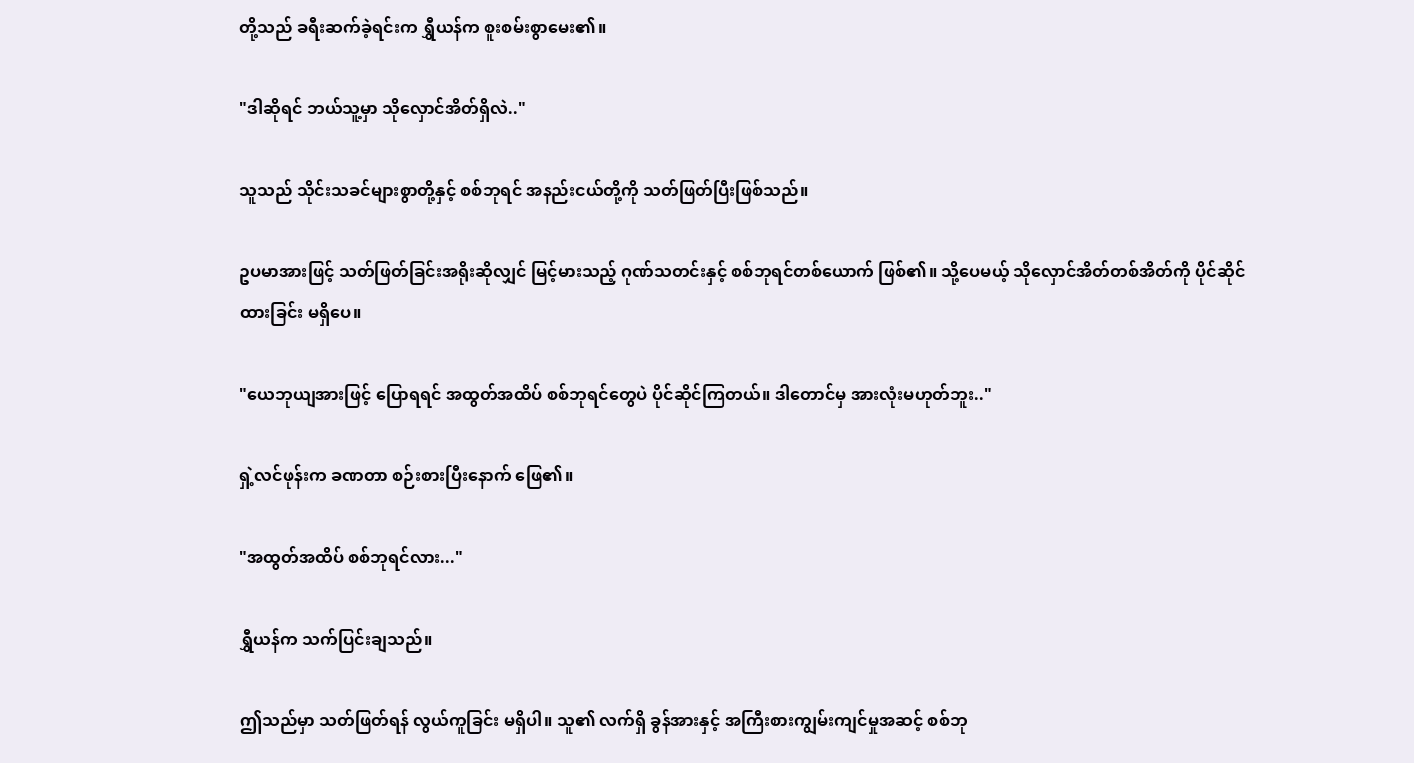တို့သည် ခရီးဆက်ခဲ့ရင်းက ရွှီယန်က စူးစမ်းစွာမေး၏။

"ဒါဆိုရင် ဘယ်သူ့မှာ သိုလှောင်အိတ်ရှိလဲ.."

သူသည် သိုင်းသခင်များစွာတို့နှင့် စစ်ဘုရင် အနည်းငယ်တို့ကို သတ်ဖြတ်ပြီးဖြစ်သည်။

ဥပမာအားဖြင့် သတ်ဖြတ်ခြင်းအရိုးဆိုလျှင် မြင့်မားသည့် ဂုဏ်သတင်းနှင့် စစ်ဘုရင်တစ်ယောက် ဖြစ်၏။ သို့ပေမယ့် သိုလှောင်အိတ်တစ်အိတ်ကို ပိုင်ဆိုင်ထားခြင်း မရှိပေ။

"ယေဘုယျအားဖြင့် ပြောရရင် အထွတ်အထိပ် စစ်ဘုရင်တွေပဲ ပိုင်ဆိုင်ကြတယ်။ ဒါတောင်မှ အားလုံးမဟုတ်ဘူး.."

ရှဲ့လင်ဖုန်းက ခဏတာ စဉ်းစားပြီးနောက် ဖြေ၏။

"အထွတ်အထိပ် စစ်ဘုရင်လား..."

ရွှီယန်က သက်ပြင်းချသည်။

ဤသည်မှာ သတ်ဖြတ်ရန် လွယ်ကူခြင်း မရှိပါ။ သူ၏ လက်ရှိ ခွန်အားနှင့် အကြီးစားကျွမ်းကျင်မှုအဆင့် စစ်ဘု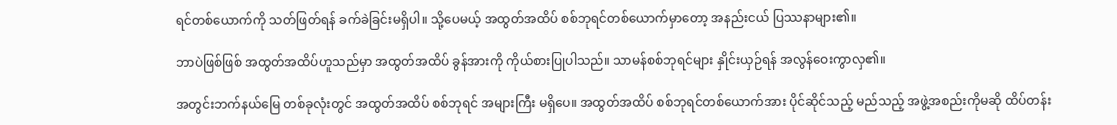ရင်တစ်ယောက်ကို သတ်ဖြတ်ရန် ခက်ခဲခြင်းမရှိပါ။ သို့ပေမယ့် အထွတ်အထိပ် စစ်ဘုရင်တစ်ယောက်မှာတော့ အနည်းငယ် ပြဿနာများ၏။

ဘာပဲဖြစ်ဖြစ် အထွတ်အထိပ်ဟူသည်မှာ အထွတ်အထိပ် ခွန်အားကို ကိုယ်စားပြုပါသည်။ သာမန်စစ်ဘုရင်များ နှိုင်းယှဉ်ရန် အလွန်ဝေးကွာလှ၏။

အတွင်းဘက်နယ်မြေ တစ်ခုလုံးတွင် အထွတ်အထိပ် စစ်ဘုရင် အများကြီး မရှိပေ။ အထွတ်အထိပ် စစ်ဘုရင်တစ်ယောက်အား ပိုင်ဆိုင်သည့် မည်သည့် အဖွဲ့အစည်းကိုမဆို ထိပ်တန်း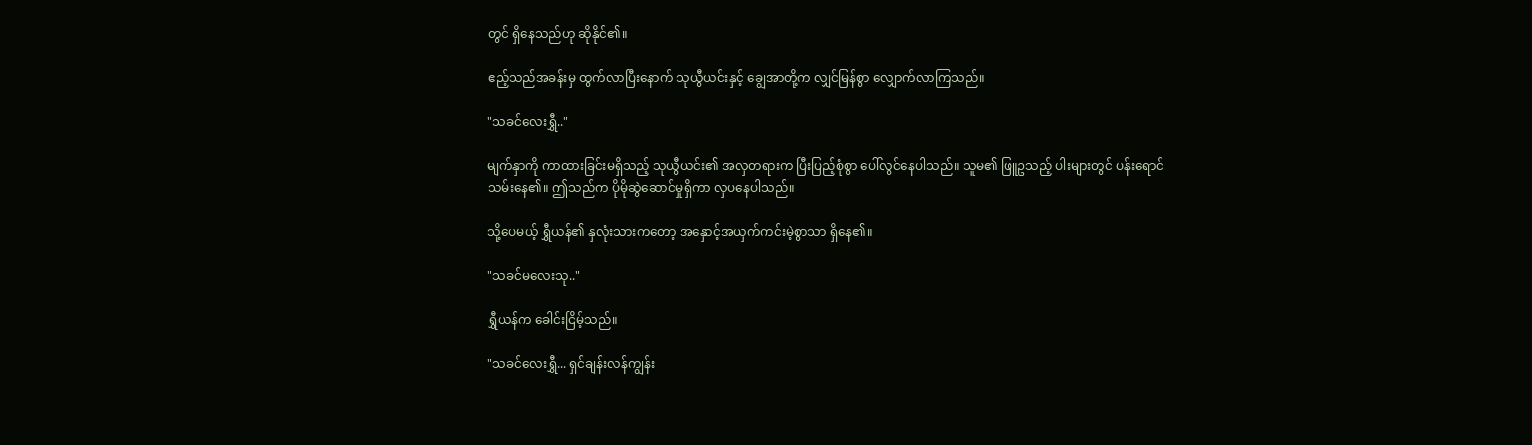တွင် ရှိနေသည်ဟု ဆိုနိုင်၏။

ဧည့်သည်အခန်းမှ ထွက်လာပြီးနောက် သုယွီယင်းနှင့် ချွေအာတို့က လျှင်မြန်စွာ လျှောက်လာကြသည်။

"သခင်လေးရွှီ.."

မျက်နှာကို ကာထားခြင်းမရှိသည့် သုယွီယင်း၏ အလှတရားက ပြီးပြည့်စုံစွာ ပေါ်လွင်နေပါသည်။ သူမ၏ ဖြူဥသည့် ပါးများတွင် ပန်းရောင်သမ်းနေ၏။ ဤသည်က ပိုမိုဆွဲဆောင်မှုရှိကာ လှပနေပါသည်။

သို့ပေမယ့် ရွှီယန်၏ နှလုံးသားကတော့ အနှောင့်အယှက်ကင်းမဲ့စွာသာ ရှိနေ၏။

"သခင်မလေးသု.."

ရွှီယန်က ခေါင်းငြိမ့်သည်။

"သခင်လေးရွှီ... ရှင်ချန်းလန်ကျွန်း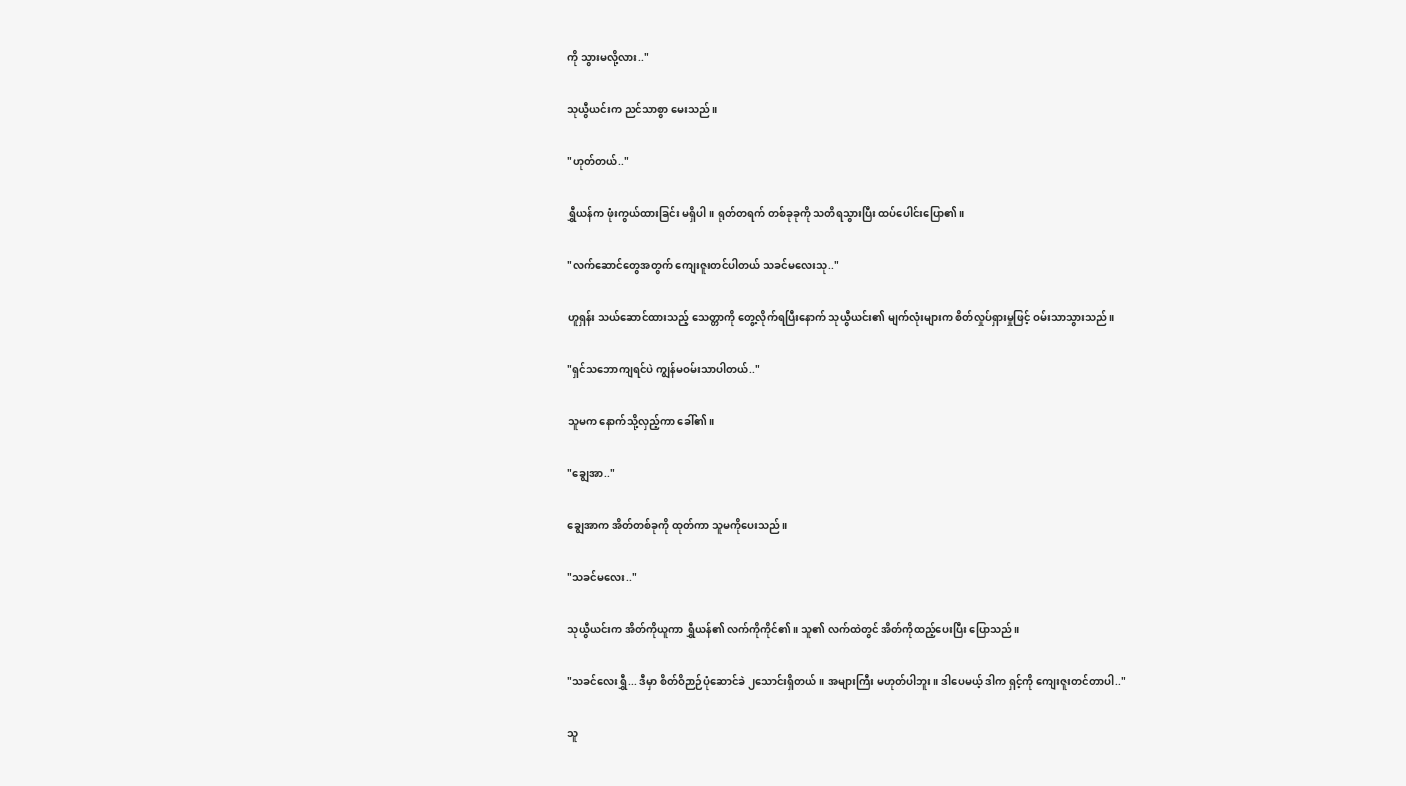ကို သွားမလို့လား.."

သုယွီယင်းက ညင်သာစွာ မေးသည်။

"ဟုတ်တယ်.."

ရွှီယန်က ဖုံးကွယ်ထားခြင်း မရှိပါ။ ရုတ်တရက် တစ်ခုခုကို သတိရသွားပြီး ထပ်ပေါင်းပြော၏။

"လက်ဆောင်တွေအတွက် ကျေးဇူးတင်ပါတယ် သခင်မလေးသု.."

ဟူရှန်း သယ်ဆောင်ထားသည့် သေတ္တာကို တွေ့လိုက်ရပြီးနောက် သုယွီယင်း၏ မျက်လုံးများက စိတ်လှုပ်ရှားမှုဖြင့် ဝမ်းသာသွားသည်။

"ရှင်သဘောကျရင်ပဲ ကျွန်မဝမ်းသာပါတယ်.."

သူမက နောက်သို့လှည့်ကာ ခေါ်၏။

"ချွေအာ.."

ချွေအာက အိတ်တစ်ခုကို ထုတ်ကာ သူမကိုပေးသည်။

"သခင်မလေး.."

သုယွီယင်းက အိတ်ကိုယူကာ ရွှီယန်၏ လက်ကိုကိုင်၏။ သူ၏ လက်ထဲတွင် အိတ်ကိုထည့်ပေးပြီး ပြောသည်။

"သခင်လေးရွှီ... ဒီမှာ စိတ်ဝိဉာဉ်ပုံဆောင်ခဲ ၂သောင်းရှိတယ်။ အများကြီး မဟုတ်ပါဘူး။ ဒါပေမယ့် ဒါက ရှင့်ကို ကျေးဇူးတင်တာပါ.."

သူ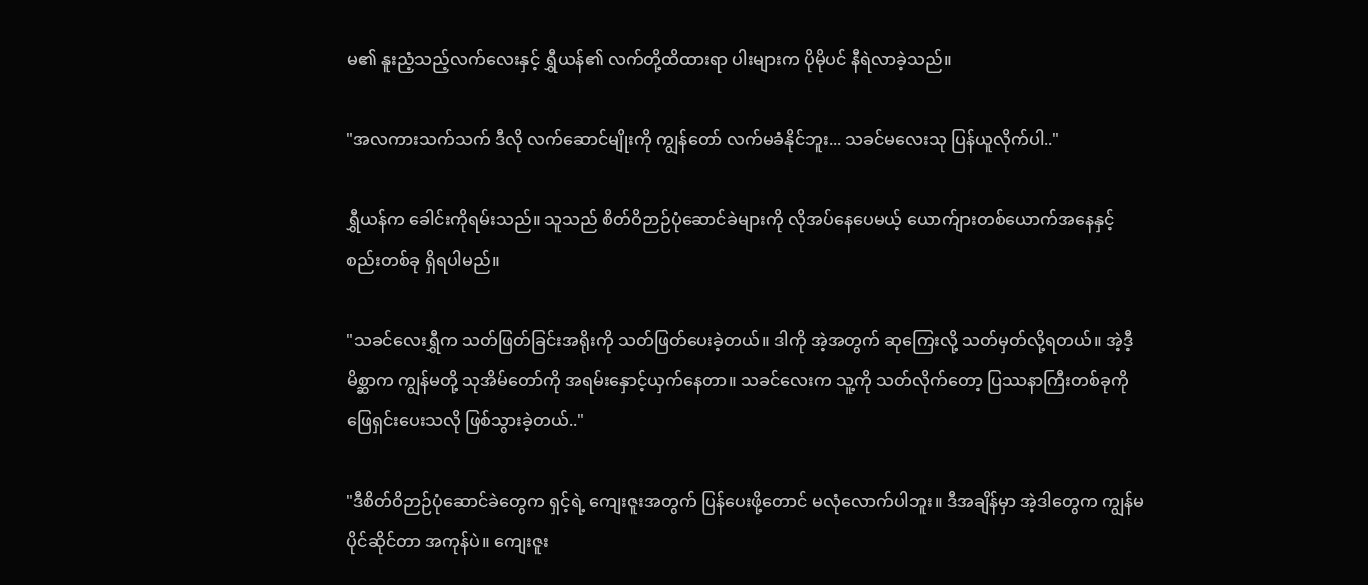မ၏ နူးညံ့သည့်လက်လေးနှင့် ရွှီယန်၏ လက်တို့ထိထားရာ ပါးများက ပိုမိုပင် နီရဲလာခဲ့သည်။

"အလကားသက်သက် ဒီလို လက်ဆောင်မျိုးကို ကျွန်တော် လက်မခံနိုင်ဘူး... သခင်မလေးသု ပြန်ယူလိုက်ပါ.."

ရွှီယန်က ခေါင်းကိုရမ်းသည်။ သူသည် စိတ်ဝိဉာဉ်ပုံဆောင်ခဲများကို လိုအပ်နေပေမယ့် ယောက်ျားတစ်ယောက်အနေနှင့် စည်းတစ်ခု ရှိရပါမည်။

"သခင်လေးရွှီက သတ်ဖြတ်ခြင်းအရိုးကို သတ်ဖြတ်ပေးခဲ့တယ်။ ဒါကို အဲ့အတွက် ဆုကြေးလို့ သတ်မှတ်လို့ရတယ်။ အဲ့ဒီ့မိစ္ဆာက ကျွန်မတို့ သုအိမ်တော်ကို အရမ်းနှောင့်ယှက်နေတာ။ သခင်လေးက သူ့ကို သတ်လိုက်တော့ ပြဿနာကြီးတစ်ခုကို ဖြေရှင်းပေးသလို ဖြစ်သွားခဲ့တယ်.."

"ဒီစိတ်ဝိဉာဉ်ပုံဆောင်ခဲတွေက ရှင့်ရဲ့ ကျေးဇူးအတွက် ပြန်ပေးဖို့တောင် မလုံလောက်ပါဘူး။ ဒီအချိန်မှာ အဲ့ဒါတွေက ကျွန်မ ပိုင်ဆိုင်တာ အကုန်ပဲ။ ကျေးဇူး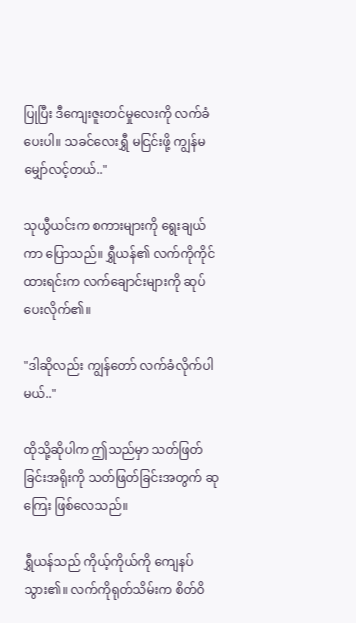ပြုပြီး ဒီကျေးဇူးတင်မှုလေးကို လက်ခံပေးပါ။ သခင်လေးရွှီ မငြင်းဖို့ ကျွန်မ မျှော်လင့်တယ်.."

သုယွီယင်းက စကားများကို ရွေးချယ်ကာ ပြောသည်။ ရွှီယန်၏ လက်ကိုကိုင်ထားရင်းက လက်ချောင်းများကို ဆုပ်ပေးလိုက်၏။

"ဒါဆိုလည်း ကျွန်တော် လက်ခံလိုက်ပါမယ်.."

ထိုသို့ဆိုပါက ဤသည်မှာ သတ်ဖြတ်ခြင်းအရိုးကို သတ်ဖြတ်ခြင်းအတွက် ဆုကြေး ဖြစ်လေသည်။

ရွှီယန်သည် ကိုယ့်ကိုယ်ကို ကျေနပ်သွား၏။ လက်ကိုရုတ်သိမ်းက စိတ်ဝိ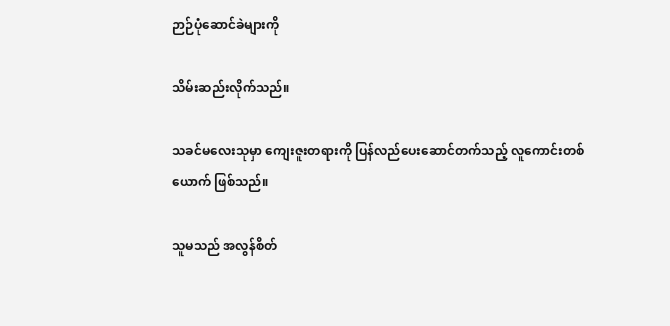ဉာဉ်ပုံဆောင်ခဲများကို

သိမ်းဆည်းလိုက်သည်။

သခင်မလေးသုမှာ ကျေးဇူးတရားကို ပြန်လည်ပေးဆောင်တက်သည့် လူကောင်းတစ်ယောက် ဖြစ်သည်။

သူမသည် အလွန်စိတ်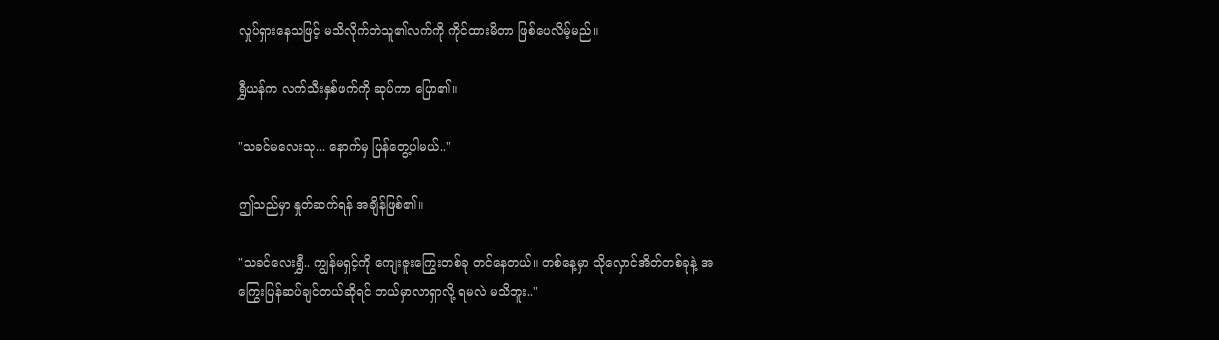လှုပ်ရှားနေသဖြင့် မသိလိုက်ဘဲသူ၏လက်ကို ကိုင်ထားမိတာ ဖြစ်ပေလိမ့်မည်။

ရွှီယန်က လက်သီးနှစ်ဖက်ကို ဆုပ်ကာ ပြော၏။

"သခင်မလေးသု... နောက်မှ ပြန်တွေ့ပါမယ်.."

ဤသည်မှာ နှုတ်ဆက်ရန် အချိန်ဖြစ်၏။

"သခင်လေးရွှီ.. ကျွန်မရှင့်ကို ကျေးဇူးကြွေးတစ်ခု တင်နေတယ်။ တစ်နေ့မှာ သိုလှောင်အိတ်တစ်ခုနဲ့ အကြွေးပြန်ဆပ်ချင်တယ်ဆိုရင် ဘယ်မှာလာရှာလို့ ရမလဲ မသိဘူး.."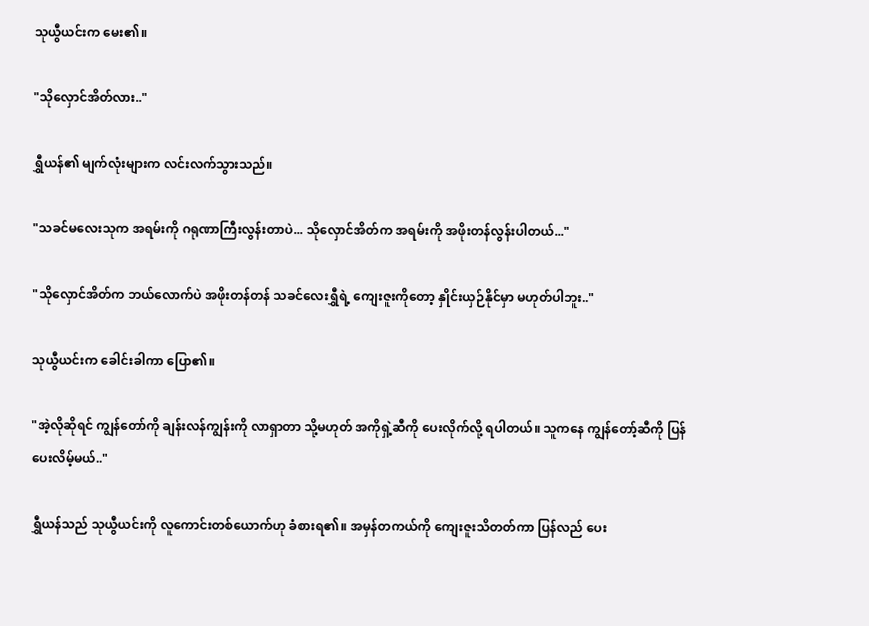သုယွီယင်းက မေး၏။

"သိုလှောင်အိတ်လား.."

ရွှီယန်၏ မျက်လုံးများက လင်းလက်သွားသည်။

"သခင်မလေးသုက အရမ်းကို ဂရုဏာကြီးလွန်းတာပဲ... သိုလှောင်အိတ်က အရမ်းကို အဖိုးတန်လွန်းပါတယ်..."

"သိုလှောင်အိတ်က ဘယ်လောက်ပဲ အဖိုးတန်တန် သခင်လေးရွှီရဲ့ ကျေးဇူးကိုတော့ နှိုင်းယှဉ်နိုင်မှာ မဟုတ်ပါဘူး.."

သုယွီယင်းက ခေါင်းခါကာ ပြော၏။

"အဲ့လိုဆိုရင် ကျွန်တော်ကို ချန်းလန်ကျွန်းကို လာရှာတာ သို့မဟုတ် အကိုရှဲ့ဆီကို ပေးလိုက်လို့ ရပါတယ်။ သူကနေ ကျွန်တော့်ဆီကို ပြန်ပေးလိမ့်မယ်.."

ရွှီယန်သည် သုယွီယင်းကို လူကောင်းတစ်ယောက်ဟု ခံစားရ၏။ အမှန်တကယ်ကို ကျေးဇူးသိတတ်ကာ ပြန်လည် ပေး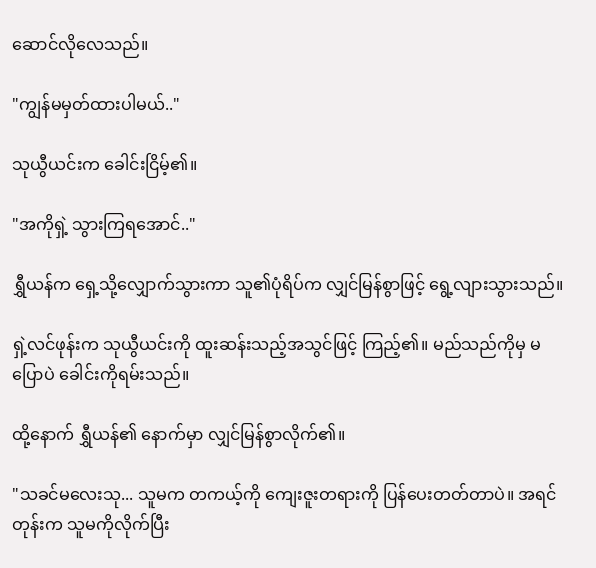ဆောင်လိုလေသည်။

"ကျွန်မမှတ်ထားပါမယ်.."

သုယွီယင်းက ခေါင်းငြိမ့်၏။

"အကိုရှဲ့ သွားကြရအောင်.."

ရွှီယန်က ရှေ့သို့လျှောက်သွားကာ သူ၏ပုံရိပ်က လျှင်မြန်စွာဖြင့် ရွေ့လျားသွားသည်။

ရှဲ့လင်ဖုန်းက သုယွီယင်းကို ထူးဆန်းသည့်အသွင်ဖြင့် ကြည့်၏။ မည်သည်ကိုမှ မပြောပဲ ခေါင်းကိုရမ်းသည်။

ထို့နောက် ရွှီယန်၏ နောက်မှာ လျှင်မြန်စွာလိုက်၏။

"သခင်မလေးသု... သူမက တကယ့်ကို ကျေးဇူးတရားကို ပြန်ပေးတတ်တာပဲ။ အရင်တုန်းက သူမကိုလိုက်ပြီး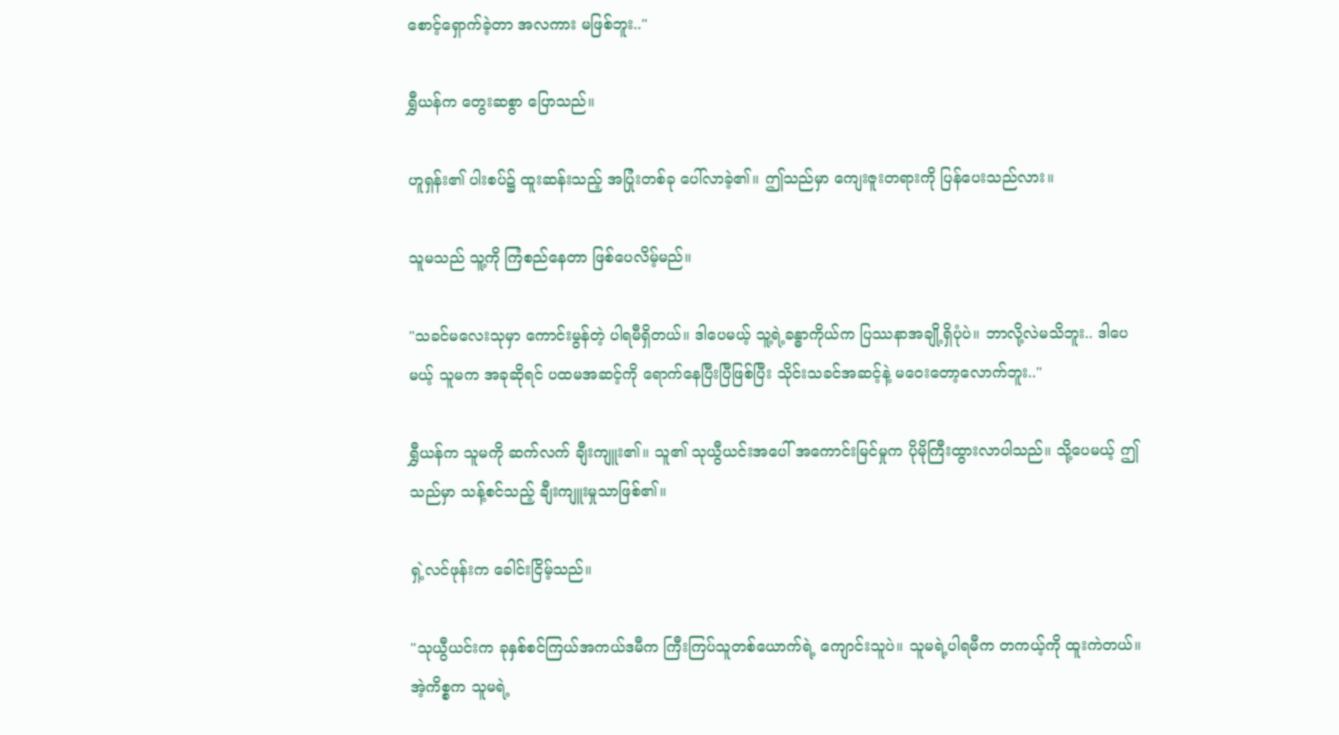စောင့်ရှောက်ခဲ့တာ အလကား မဖြစ်ဘူး.."

ရွှီယန်က တွေးဆစွာ ပြောသည်။

ဟူရှန်း၏ ပါးစပ်၌ ထူးဆန်းသည့် အပြုံးတစ်ခု ပေါ်လာခဲ့၏။ ဤသည်မှာ ကျေးဇူးတရားကို ပြန်ပေးသည်လား။

သူမသည် သူ့ကို ကြံစည်နေတာ ဖြစ်ပေလိမ့်မည်။

"သခင်မလေးသုမှာ ကောင်းမွန်တဲ့ ပါရမီရှိတယ်။ ဒါပေမယ့် သူ့ရဲ့ခန္ဓာကိုယ်က ပြဿနာအချို့ရှိပုံပဲ။ ဘာလို့လဲမသိဘူး.. ဒါပေမယ့် သူမက အခုဆိုရင် ပထမအဆင့်ကို ရောက်နေပြီးပြီဖြစ်ပြီး သိုင်းသခင်အဆင့်နဲ့ မဝေးတော့‌လောက်ဘူး.."

ရွှီယန်က သူမကို ဆက်လက် ချီးကျူး၏။ သူ၏ သုယွီယင်းအပေါ် အကောင်းမြင်မှုက ပိုမိုကြီးထွားလာပါသည်။ သို့ပေမယ့် ဤသည်မှာ သန့်စင်သည့် ချီးကျူးမှုသာဖြစ်၏။

ရှဲ့လင်ဖုန်းက ခေါင်းငြိမ့်သည်။

"သုယွီယင်းက ခုနှစ်စင်ကြယ်အကယ်ဒမီက ကြီးကြပ်သူတစ်ယောက်ရဲ့ ကျောင်းသူပဲ။ သူမရဲ့ပါရမီက တကယ့်ကို ထူးကဲတယ်။ အဲ့ကိစ္စက သူမရဲ့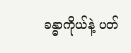ခန္ဓာကိုယ်နဲ့ ပတ်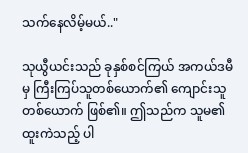သက်နေလိမ့်မယ်.."

သုယွီယင်းသည် ခုနှစ်စင်ကြယ် အကယ်ဒမီမှ ကြီးကြပ်သူတစ်ယောက်၏ ကျောင်းသူတစ်ယောက် ဖြစ်၏။ ဤသည်က သူမ၏ ထူးကဲသည့် ပါ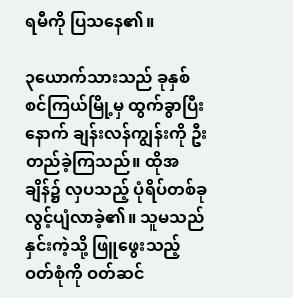ရမီကို ပြသနေ၏။

၃ယောက်သားသည် ခုနှစ်စင်ကြယ်မြို့မှ ထွက်ခွာပြီးနောက် ချန်းလန်ကျွန်းကို ဦးတည်ခဲ့ကြသည်။ ထိုအချိန်၌ လှပသည့် ပုံရိပ်တစ်ခု လွင့်ပျံလာခဲ့၏။ သူမသည် နှင်းကဲ့သို့ ဖြူဖွေးသည့် ဝတ်စုံကို ဝတ်ဆင်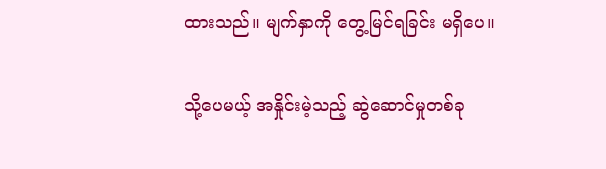ထားသည်။ မျက်နှာကို တွေ့မြင်ရခြင်း မရှိပေ။

သို့ပေမယ့် အနှိုင်းမဲ့သည့် ဆွဲဆောင်မှုတစ်ခု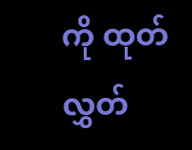ကို ထုတ်လွှတ်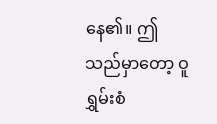နေ၏။ ဤသည်မှာတော့ ဝူရွှမ်းစံ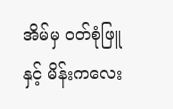အိမ်မှ ဝတ်စုံဖြူနှင့် မိန်းကလေး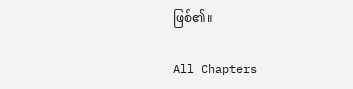ဖြစ်၏။

All Chapters